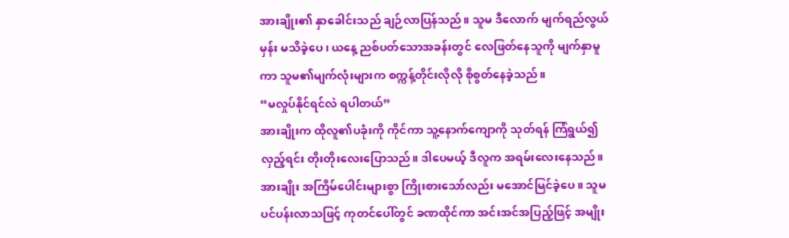အားချိုး၏ နှာခေါင်းသည် ချဉ်လာပြန်သည်။ သူမ ဒီလောက် မျက်ရည်လွယ်မှန်း မသိခဲ့ပေ၊ ယနေ့ ညစ်ပတ်သောအခန်းတွင် လေဖြတ်နေသူကို မျက်နှာမူကာ သူမ၏မျက်လုံးများက စက္ကန့်တိုင်းလိုလို စိုစွတ်နေခဲ့သည်။
“မလှုပ်နိုင်ရင်လဲ ရပါတယ်”
အားချိုးက ထိုလူ၏ပခုံးကို ကိုင်ကာ သူ့နောက်ကျောကို သုတ်ရန် ကြံရွယ်၍ လှည့်ရင်း တိုးတိုးလေးပြောသည်။ ဒါပေမယ့် ဒီလူက အရမ်းလေးနေသည်။ အားချိုး အကြိမ်ပေါင်းများစွာ ကြိုးစားသော်လည်း မအောင်မြင်ခဲ့ပေ။ သူမ ပင်ပန်းလာသဖြင့် ကုတင်ပေါ်တွင် ခဏထိုင်ကာ အင်းအင်အပြည့်ဖြင့် အမျိုး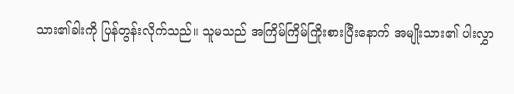သား၏ခါးကို ပြန်တွန်းလိုက်သည်။ သူမသည် အကြိမ်ကြိမ်ကြိုးစားပြီးနောက် အမျိုးသား၏ ပါးလွှာ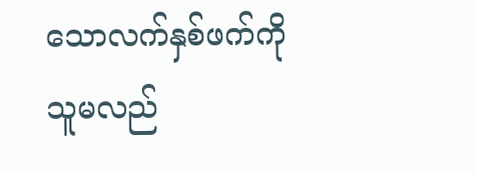သောလက်နှစ်ဖက်ကို သူမလည်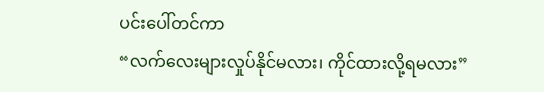ပင်းပေါ်တင်ကာ
“လက်လေးများလှုပ်နိုင်မလား၊ ကိုင်ထားလို့ရမလား”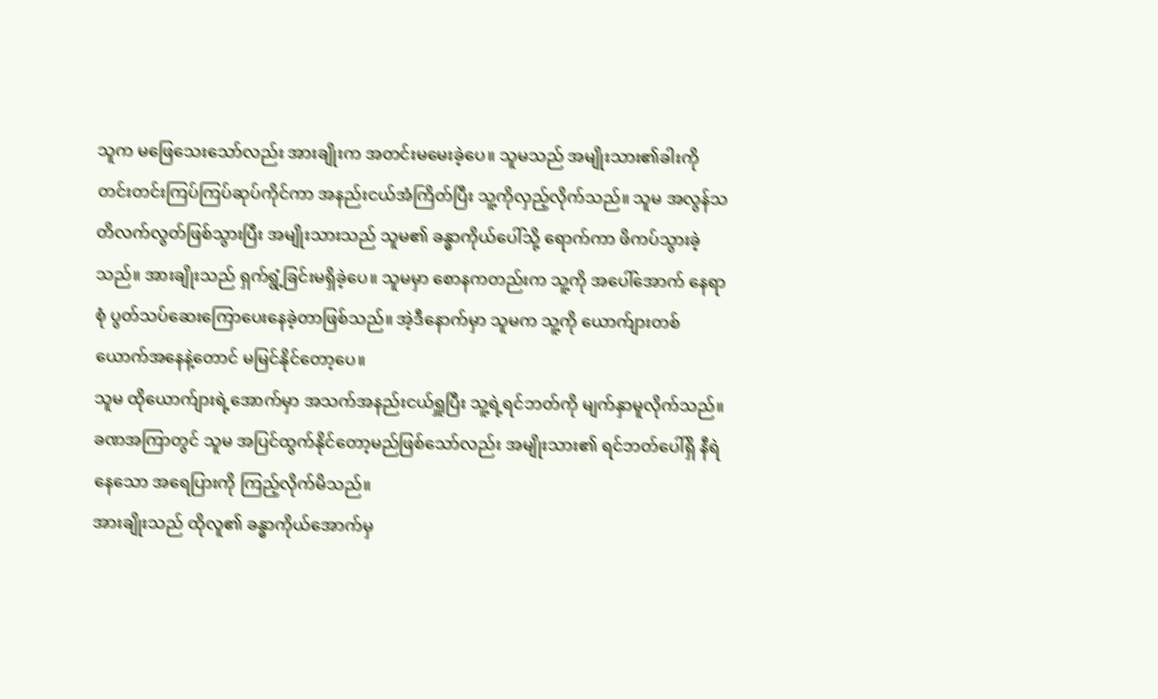သူက မဖြေသေးသော်လည်း အားချိုးက အတင်းမမေးခဲ့ပေ။ သူမသည် အမျိုးသား၏ခါးကို တင်းတင်းကြပ်ကြပ်ဆုပ်ကိုင်ကာ အနည်းငယ်အံကြိတ်ပြီး သူ့ကိုလှည့်လိုက်သည်။ သူမ အလွန်သတိလက်လွတ်ဖြစ်သွားပြီး အမျိုးသားသည် သူမ၏ ခန္ဓာကိုယ်ပေါ်သို့ ရောက်ကာ ဖိကပ်သွားခဲ့သည်။ အားချိုးသည် ရှက်ရွံ့ခြင်းမရှိခဲ့ပေ။ သူမမှာ စောနကတည်းက သူ့ကို အပေါ်အောက် နေရာစုံ ပွတ်သပ်ဆေးကြောပေးနေခဲ့တာဖြစ်သည်။ အဲ့ဒီနောက်မှာ သူမက သူ့ကို ယောက်ျားတစ်ယောက်အနေနဲ့တောင် မမြင်နိုင်တော့ပေ။
သူမ ထိုယောက်ျားရဲ့အောက်မှာ အသက်အနည်းငယ်ရှူပြီး သူ့ရဲ့ရင်ဘတ်ကို မျက်နှာမူလိုက်သည်။ ခဏအကြာတွင် သူမ အပြင်ထွက်နိုင်တော့မည်ဖြစ်သော်လည်း အမျိုးသား၏ ရင်ဘတ်ပေါ်ရှိ နီရဲနေသော အရေပြားကို ကြည့်လိုက်မိသည်။
အားချိုးသည် ထိုလူ၏ ခန္ဓာကိုယ်အောက်မှ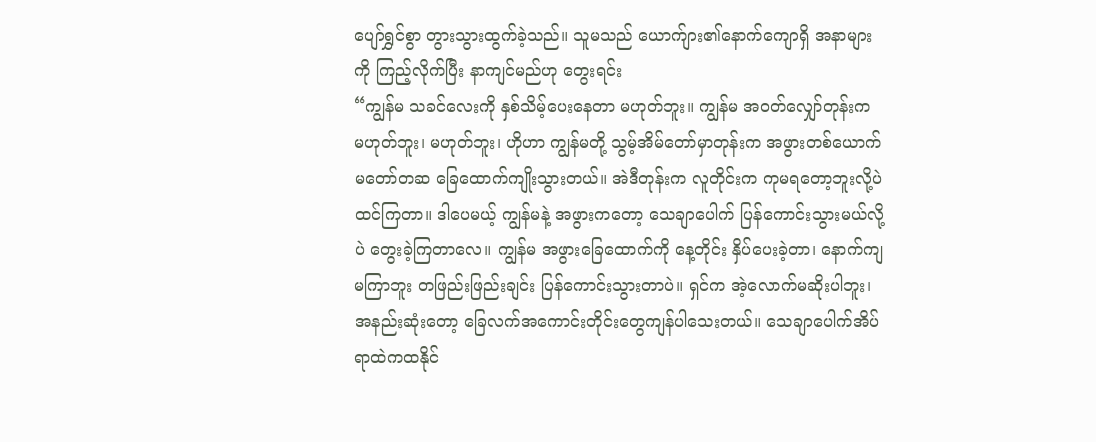ပျော်ရွှင်စွာ တွားသွားထွက်ခဲ့သည်။ သူမသည် ယောက်ျား၏နောက်ကျောရှိ အနာများကို ကြည့်လိုက်ပြီး နာကျင်မည်ဟု တွေးရင်း
“ကျွန်မ သခင်လေးကို နှစ်သိမ့်ပေးနေတာ မဟုတ်ဘူး။ ကျွန်မ အဝတ်လျှော်တုန်းက မဟုတ်ဘူး၊ မဟုတ်ဘူး၊ ဟိုဟာ ကျွန်မတို့ သွမ့်အိမ်တော်မှာတုန်းက အဖွားတစ်ယောက် မတော်တဆ ခြေထောက်ကျိုးသွားတယ်။ အဲဒီတုန်းက လူတိုင်းက ကုမရတော့ဘူးလို့ပဲထင်ကြတာ။ ဒါပေမယ့် ကျွန်မနဲ့ အဖွားကတော့ သေချာပေါက် ပြန်ကောင်းသွားမယ်လို့ပဲ တွေးခဲ့ကြတာလေ။ ကျွန်မ အဖွားခြေထောက်ကို နေ့တိုင်း နှိပ်ပေးခဲ့တာ၊ နောက်ကျမကြာဘူး တဖြည်းဖြည်းချင်း ပြန်ကောင်းသွားတာပဲ။ ရှင်က အဲ့လောက်မဆိုးပါဘူး၊ အနည်းဆုံးတော့ ခြေလက်အကောင်းတိုင်းတွေကျန်ပါသေးတယ်။ သေချာပေါက်အိပ်ရာထဲကထနိုင်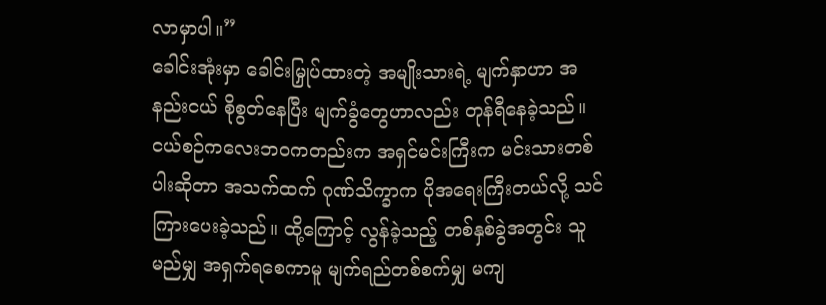လာမှာပါ။”
ခေါင်းအုံးမှာ ခေါင်းမြှုပ်ထားတဲ့ အမျိုးသားရဲ့ မျက်နှာဟာ အနည်းငယ် စိုစွတ်နေပြီး မျက်ခွံတွေဟာလည်း တုန်ရီနေခဲ့သည်။ ငယ်စဉ်ကလေးဘဝကတည်းက အရှင်မင်းကြီးက မင်းသားတစ်ပါးဆိုတာ အသက်ထက် ဂုဏ်သိက္ခာက ပိုအရေးကြီးတယ်လို့ သင်ကြားပေးခဲ့သည်။ ထို့ကြောင့် လွန်ခဲ့သည့် တစ်နှစ်ခွဲအတွင်း သူမည်မျှ အရှက်ရစေကာမူ မျက်ရည်တစ်စက်မျှ မကျ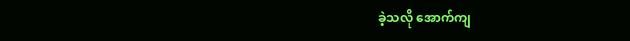ခဲ့သလို အောက်ကျ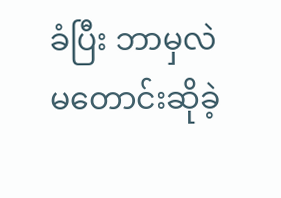ခံပြီး ဘာမှလဲ မတောင်းဆိုခဲ့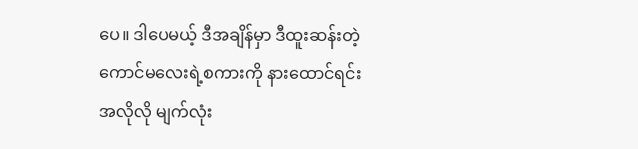ပေ။ ဒါပေမယ့် ဒီအချိန်မှာ ဒီထူးဆန်းတဲ့ ကောင်မလေးရဲ့စကားကို နားထောင်ရင်း အလိုလို မျက်လုံး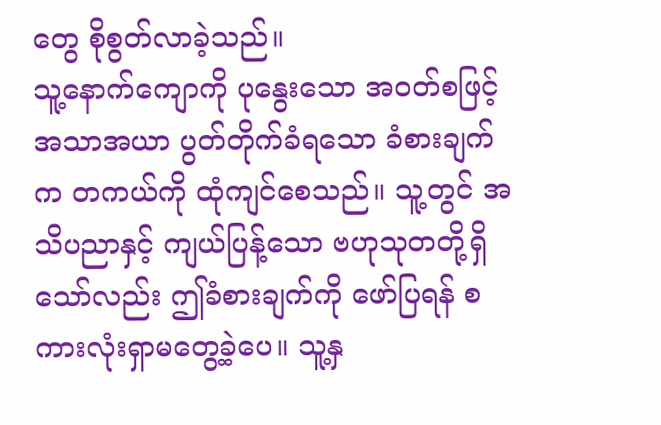တွေ စိုစွတ်လာခဲ့သည်။
သူ့နောက်ကျောကို ပုနွေးသော အဝတ်စဖြင့် အသာအယာ ပွတ်တိုက်ခံရသော ခံစားချက်က တကယ်ကို ထုံကျင်စေသည်။ သူ့တွင် အသိပညာနှင့် ကျယ်ပြန့်သော ဗဟုသုတတို့ရှိသော်လည်း ဤခံစားချက်ကို ဖော်ပြရန် စကားလုံးရှာမတွေ့ခဲ့ပေ။ သူ့နှ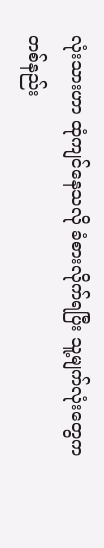လုံးသားဟာ ထုံကျင်နေသလို ခံစားလိုက်ရပြီး သူ့မျက်လုံးတွေက တစ်နည်း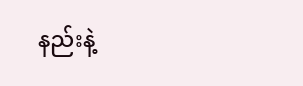နည်းနဲ့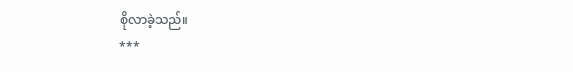စိုလာခဲ့သည်။
***